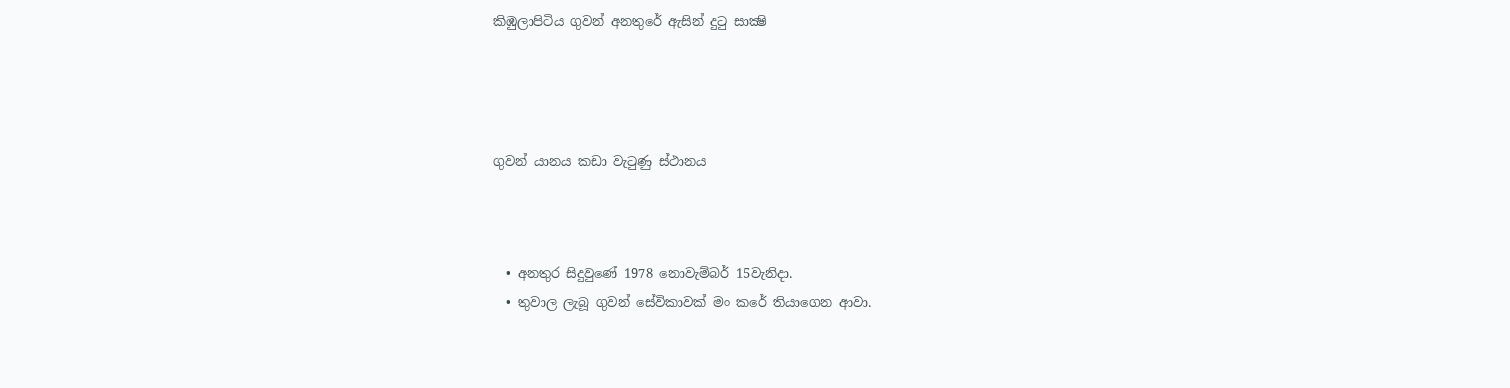කිඹුලාපිටිය ගුවන් අනතුරේ ඇසින් දුටු සාක්‍ෂි




ගුවන් යානය කඩා වැටුණු ස්ථානය



  • අනතුර සිදුවුණේ 1978 නොවැම්බර් 15වැනිදා.
  • තුවාල ලැබූ ගුවන් සේවිකාවක් මං කරේ තියාගෙන ආවා.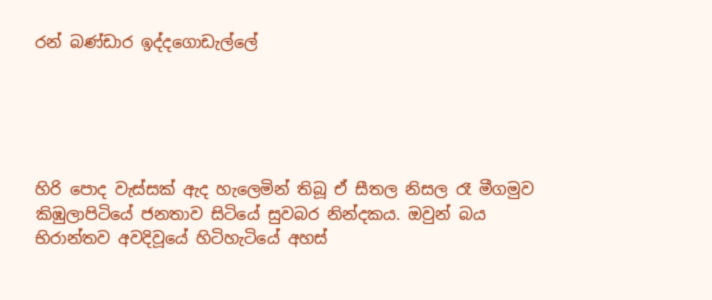රන් බණ්ඩාර ඉද්දගොඩැල්ලේ





හිරි පොද වැස්සක් ඇද හැලෙමින් තිබූ ඒ සීතල නිසල රෑ මීගමුව කිඹුලාපිටියේ ජනතාව සිටියේ සුවබර නින්දකය. ඔවුන් බය භිරාන්තව අවදිවූයේ හිටිහැටියේ අහස්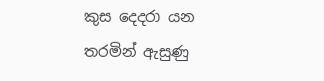කුස දෙදරා යන තරමින් ඇසුණු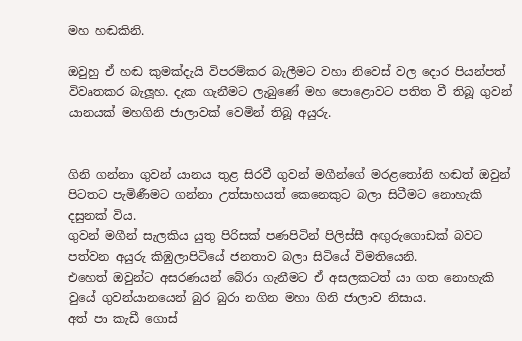මහ හඬකිනි.

ඔවුහු ඒ හඬ කුමක්දැයි විපරම්කර බැලීමට වහා නිවෙස් වල දොර පියන්පත් විවෘතකර බැලූහ. දැක ගැනීමට ලැබුණේ මහ පොළොවට පතිත වී තිබූ ගුවන් යානයක් මහගිනි ජාලාවක් වෙමින් තිබූ අයුරු.


ගිනි ගන්නා ගුවන් යානය තුළ සිරවී ගුවන් මගීන්ගේ මරළතෝනි හඬත් ඔවුන් පිටතට පැමිණීමට ගන්නා උත්සාහයත් කෙනෙකුට බලා සිටීමට නොහැකි දසුනක් විය.
ගුවන් මගීන් සැලකිය යුතු පිරිසක් පණපිටින් පිලිස්සී අඟුරුගොඩක් බවට පත්වන අයුරු කිඹුලාපිටියේ ජනතාව බලා සිටියේ විමතියෙනි.
එහෙත් ඔවුන්ට අසරණයන් බේරා ගැනීමට ඒ අසලකටත් යා ගත නොහැකි වුයේ ගුවන්යානයෙන් බුර බුරා නගින මහා ගිනි ජාලාව නිසාය.
අත් පා කැඩී ගොස්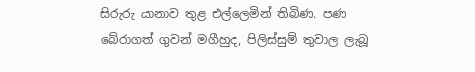සිරුරු යානාව තුළ එල්ලෙමින් තිබිණ. පණ බේරාගත් ගුවන් මගීහුද, පිලිස්සුම් තුවාල ලැබූ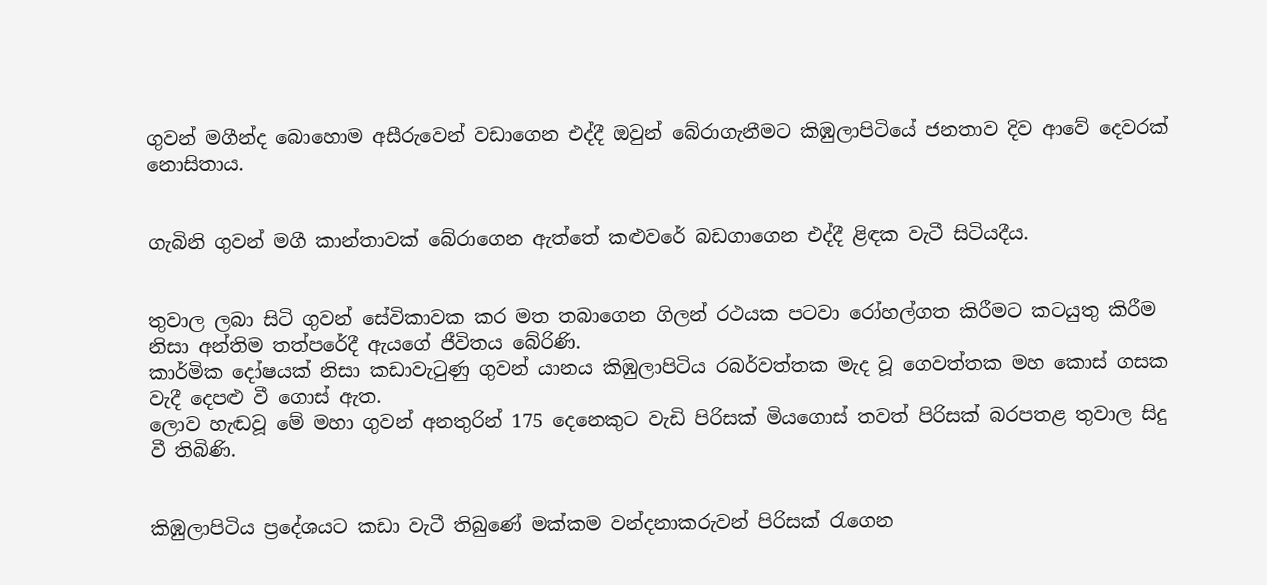ගුවන් මගීන්ද බොහොම අසීරුවෙන් වඩාගෙන එද්දී ඔවුන් බේරාගැනීමට කිඹුලාපිටියේ ජනතාව දිව ආවේ දෙවරක් නොසිතාය.


ගැබිනි ගුවන් මගී කාන්තාවක් බේරාගෙන ඇත්තේ කළුවරේ බඩගාගෙන එද්දී ළිඳක වැටී සිටියදීය.


තුවාල ලබා සිටි ගුවන් සේවිකාවක කර මත තබාගෙන ගිලන් රථයක පටවා රෝහල්ගත කිරීමට කටයුතු කිරීම නිසා අන්තිම තත්පරේදී ඇයගේ ජීවිතය බේරිණි.
කාර්මික දෝෂයක් නිසා කඩාවැටුණු ගුවන් යානය කිඹුලාපිටිය රබර්වත්තක මැද වූ ගෙවත්තක මහ කොස් ගසක වැදී දෙපළු වී ගොස් ඇත.
ලොව හැඬවූ මේ මහා ගුවන් අනතුරින් 175 දෙනෙකුට වැඩි පිරිසක් මියගොස් තවත් පිරිසක් බරපතළ තුවාල සිදු වී තිබිණි.


කිඹුලාපිටිය ප්‍රදේශයට කඩා වැටී තිබුණේ මක්කම වන්දනාකරුවන් පිරිසක් රැගෙන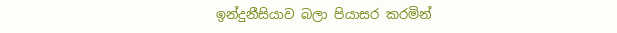ඉන්දුනීසියාව බලා පියාසර කරමින්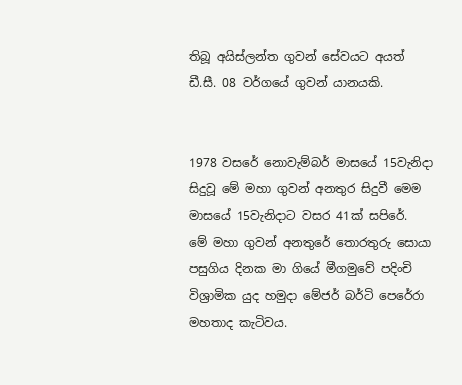තිබූ අයිස්ලන්ත ගුවන් සේවයට අයත් ඩී.සී. 08 වර්ගයේ ගුවන් යානයකි.


1978 වසරේ නොවැම්බර් මාසයේ 15වැනිදා සිදුවූ මේ මහා ගුවන් අනතුර සිදුවී මෙම මාසයේ 15වැනිදාට වසර 41ක් සපිරේ.
මේ මහා ගුවන් අනතුරේ තොරතුරු සොයා පසුගිය දිනක මා ගියේ මීගමුවේ පදිංචි විශ්‍රාමික යුද හමුදා මේජර් බර්ටි පෙරේරා මහතාද කැටිවය.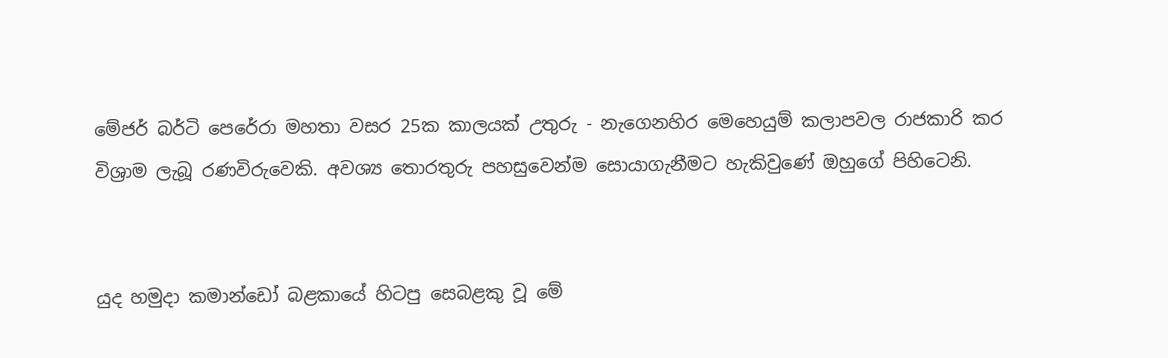මේජර් බර්ටි පෙරේරා මහතා වසර 25ක කාලයක් උතුරු - නැගෙනහිර මෙහෙයුම් කලාපවල රාජකාරි කර විශ්‍රාම ලැබූ රණවිරුවෙකි. අවශ්‍ය තොරතුරු පහසුවෙන්ම සොයාගැනීමට හැකිවුණේ ඔහුගේ පිහිටෙනි.


යුද හමුදා කමාන්ඩෝ බළකායේ හිටපු සෙබළකු වූ මේ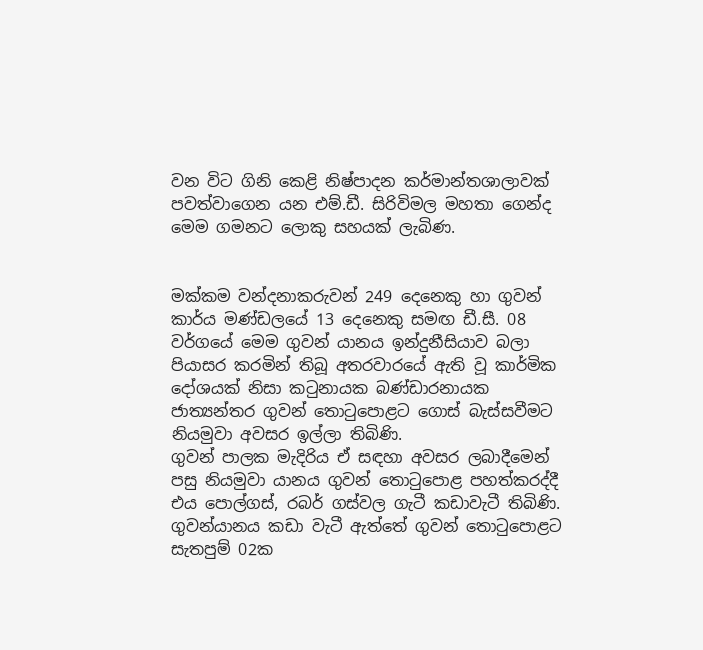වන විට ගිනි කෙළි නිෂ්පාදන කර්මාන්තශාලාවක් පවත්වාගෙන යන එම්.ඩී. සිරිවිමල මහතා ගෙන්ද මෙම ගමනට ලොකු සහයක් ලැබිණ.


මක්කම වන්දනාකරුවන් 249 දෙනෙකු හා ගුවන් කාර්ය මණ්ඩලයේ 13 දෙනෙකු සමඟ ඩී.සී. 08 වර්ගයේ මෙම ගුවන් යානය ඉන්දුනීසියාව බලා පියාසර කරමින් තිබූ අතරවාරයේ ඇති වූ කාර්මික දෝශයක් නිසා කටුනායක බණ්ඩාරනායක ජාත්‍යන්තර ගුවන් තොටුපොළට ගොස් බැස්සවීමට නියමුවා අවසර ඉල්ලා තිබිණි.
ගුවන් පාලක මැදිරිය ඒ සඳහා අවසර ලබාදීමෙන් පසු නියමුවා යානය ගුවන් තොටුපොළ පහත්කරද්දී එය පොල්ගස්, රබර් ගස්වල ගැටී කඩාවැටී තිබිණි.
ගුවන්යානය කඩා වැටී ඇත්තේ ගුවන් තොටුපොළට සැතපුම් 02ක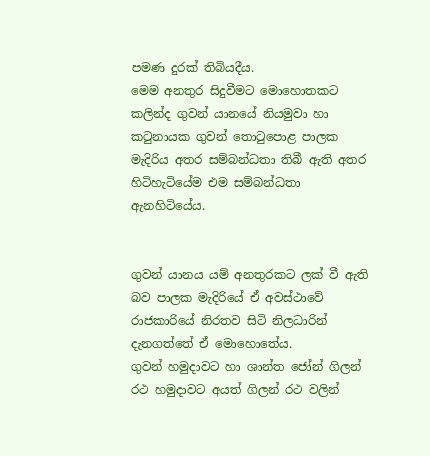පමණ දුරක් තිබියදීය.
මෙම අනතුර සිදුවීමට මොහොතකට කලින්ද ගුවන් යානයේ නියමුවා හා කටුනායක ගුවන් තොටුපොළ පාලක මැදිරිය අතර සම්බන්ධතා තිබී ඇති අතර හිටිහැටියේම එම සම්බන්ධතා ඇනහිටියේය.


ගුවන් යානය යම් අනතුරකට ලක් වී ඇති බව පාලක මැදිරියේ ඒ අවස්ථාවේ රාජකාරියේ නිරතව සිටි නිලධාරින් දැනගත්තේ ඒ මොහොතේය.
ගුවන් හමුදාවට හා ශාන්ත ජෝන් ගිලන් රථ හමුදාවට අයත් ගිලන් රථ වලින්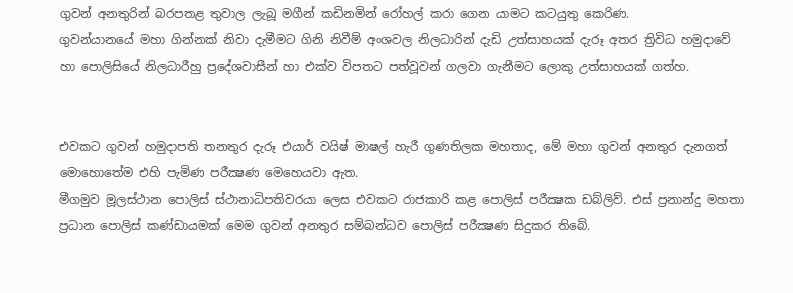ගුවන් අනතුරින් බරපතළ තුවාල ලැබූ මගීන් කඩිනමින් රෝහල් කරා ගෙන යාමට කටයුතු කෙරිණ.
ගුවන්යානයේ මහා ගින්නක් නිවා දැමීමට ගිනි නිවීම් අංශවල නිලධාරින් දැඩි උත්සාහයක් දැරූ අතර ත්‍රිවිධ හමුදාවේ හා පොලිසියේ නිලධාරීහු ප්‍රදේශවාසීන් හා එක්ව විපතට පත්වූවන් ගලවා ගැනීමට ලොකු උත්සාහයක් ගත්හ.


එවකට ගුවන් හමුදාපති තනතුර දැරූ එයාර් වයිෂ් මාෂල් හැරී ගුණතිලක මහතාද, මේ මහා ගුවන් අනතුර දැනගත් මොහොතේම එහි පැමිණ පරීක්‍ෂණ මෙහෙයවා ඇත.
මීගමුව මූලස්ථාන පොලිස් ස්ථානාධිපතිවරයා ලෙස එවකට රාජකාරි කළ පොලිස් පරීක්‍ෂක ඩබ්ලිව්. එස් ප්‍රනාන්දු මහතා ප්‍රධාන පොලිස් කණ්ඩායමක් මෙම ගුවන් අනතුර සම්බන්ධව පොලිස් පරීක්‍ෂණ සිදුකර තිබේ.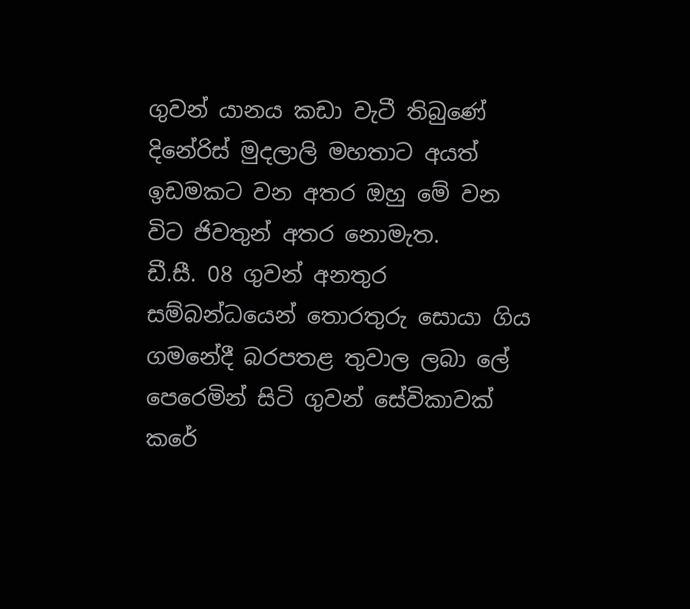ගුවන් යානය කඩා වැටී තිබුණේ දිනේරිස් මුදලාලි මහතාට අයත් ඉඩමකට වන අතර ඔහු මේ වන විට ජිවතුන් අතර නොමැත.
ඩී.සී. 08 ගුවන් අනතුර සම්බන්ධයෙන් තොරතුරු සොයා ගිය ගමනේදී බරපතළ තුවාල ලබා ලේ පෙරෙමින් සිටි ගුවන් සේවිකාවක් කරේ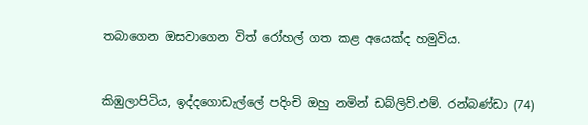තබාගෙන ඔසවාගෙන විත් රෝහල් ගත කළ අයෙක්ද හමුවිය.


කිඹුලාපිටිය, ඉද්දගොඩැල්ලේ පදිංචි ඔහු නමින් ඩබ්ලිව්.එම්. රන්බණ්ඩා (74)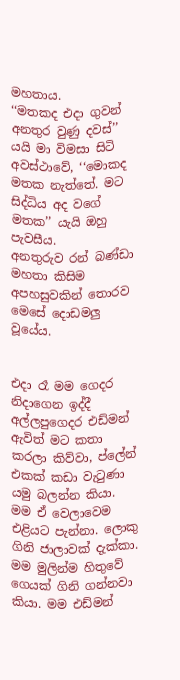මහතාය.
‘‘මතකද එදා ගුවන් අනතුර වුණු දවස්’’ යයි මා විමසා සිටි අවස්ථාවේ, ‘‘මොකද මතක නැත්තේ. මට සිද්ධිය අද වගේ මතක’’ යැයි ඔහු පැවසීය.
අනතුරුව රන් බණ්ඩා මහතා කිසිම අපහසුවකින් තොරව මෙසේ දොඩමලු වූයේය.


එදා රෑ මම ගෙදර නිදාගෙන ඉද්දී අල්ලපුගෙදර එඩ්මන් ඇවිත් මට කතා කරලා කිව්වා, ප්ලේන් එකක් කඩා වැටුණා යමු බලන්න කියා. මම ඒ වෙලාවෙම එළියට පැන්නා. ලොකු ගිනි ජාලාවක් දැක්කා. මම මුලින්ම හිතුවේ ගෙයක් ගිනි ගන්නවා කියා. මම එඩ්මන්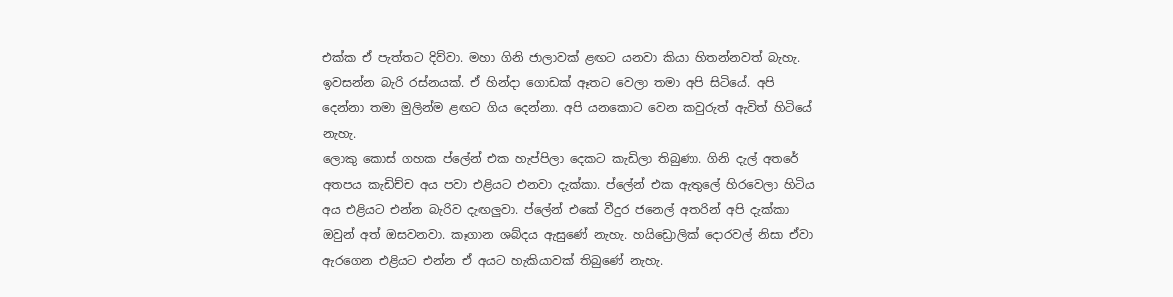එක්ක ඒ පැත්තට දිව්වා. මහා ගිනි ජාලාවක් ළඟට යනවා කියා හිතන්නවත් බැහැ. ඉවසන්න බැරි රස්නයක්. ඒ හින්දා ගොඩක් ඈතට වෙලා තමා අපි සිටියේ. අපි දෙන්නා තමා මුලින්ම ළඟට ගිය දෙන්නා. අපි යනකොට වෙන කවුරුත් ඇවිත් හිටියේ නැහැ.
ලොකු කොස් ගහක ප්ලේන් එක හැප්පිලා දෙකට කැඩිලා තිබුණා. ගිනි දැල් අතරේ අතපය කැඩිච්ච අය පවා එළියට එනවා දැක්කා. ප්ලේන් එක ඇතුලේ හිරවෙලා හිටිය අය එළියට එන්න බැරිව දැඟලුවා. ප්ලේන් එකේ වීදුර ජනෙල් අතරින් අපි දැක්කා ඔවුන් අත් ඔසවනවා. කෑගාන ශබ්දය ඇසුණේ නැහැ. හයිඩ්‍රොලික් දොරවල් නිසා ඒවා ඇරගෙන එළියට එන්න ඒ අයට හැකියාවක් තිබුණේ නැහැ.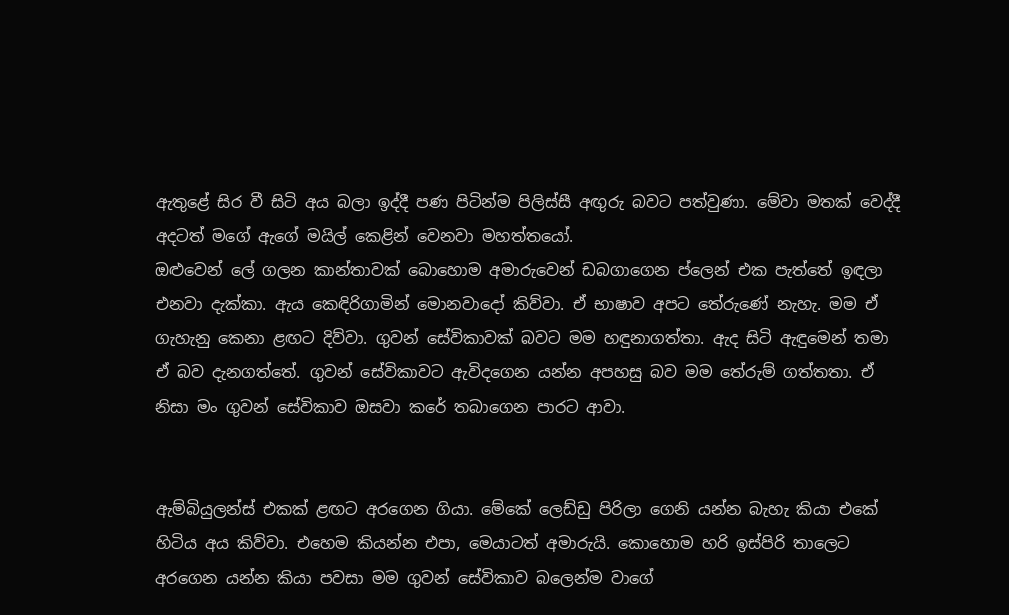ඇතුළේ සිර වී සිටි අය බලා ඉද්දී පණ පිටින්ම පිලිස්සී අඟුරු බවට පත්වුණා. මේවා මතක් වෙද්දී අදටත් මගේ ඇගේ මයිල් කෙළින් වෙනවා මහත්තයෝ.
ඔළුවෙන් ලේ ගලන කාන්තාවක් බොහොම අමාරුවෙන් ඩබගාගෙන ප්ලෙන් එක පැත්තේ ඉඳලා එනවා දැක්කා. ඇය කෙඳිරිගාමින් මොනවාදෝ කිව්වා. ඒ භාෂාව අපට තේරුණේ නැහැ. මම ඒ ගැහැනු කෙනා ළඟට දිව්වා. ගුවන් සේවිකාවක් බවට මම හඳුනාගත්තා. ඇද සිටි ඇඳුමෙන් තමා ඒ බව දැනගත්තේ. ගුවන් සේවිකාවට ඇවිදගෙන යන්න අපහසු බව මම තේරුම් ගත්තතා. ඒ නිසා මං ගුවන් සේවිකාව ඔසවා කරේ තබාගෙන පාරට ආවා.


ඇම්බියුලන්ස් එකක් ළඟට අරගෙන ගියා. මේකේ ලෙඩ්ඩු පිරිලා ගෙනි යන්න බැහැ කියා එකේ හිටිය අය කිව්වා. එහෙම කියන්න එපා, මෙයාටත් අමාරුයි. කොහොම හරි ඉස්පිරි තාලෙට අරගෙන යන්න කියා පවසා මම ගුවන් සේවිකාව බලෙන්ම වාගේ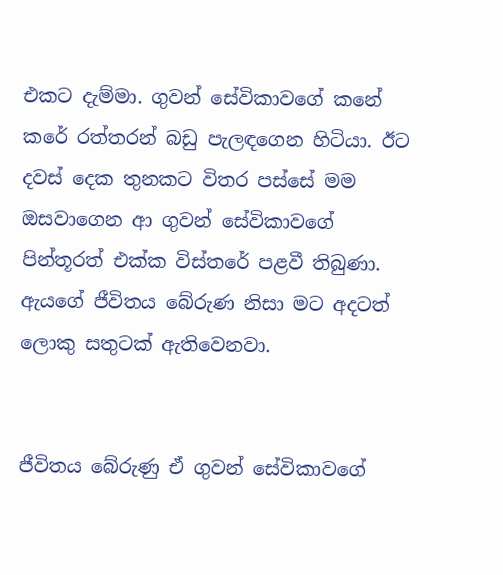එකට දැම්මා. ගුවන් සේවිකාවගේ කනේ කරේ රත්තරන් බඩු පැලඳගෙන හිටියා. ඊට දවස් දෙක තුනකට විතර පස්සේ මම ඔසවාගෙන ආ ගුවන් සේවිකාවගේ පින්තූරත් එක්ක විස්තරේ පළවී තිබුණා. ඇයගේ ජීවිතය බේරුණ නිසා මට අදටත් ලොකු සතුටක් ඇතිවෙනවා.


ජීවිතය බේරුණු ඒ ගුවන් සේවිකාවගේ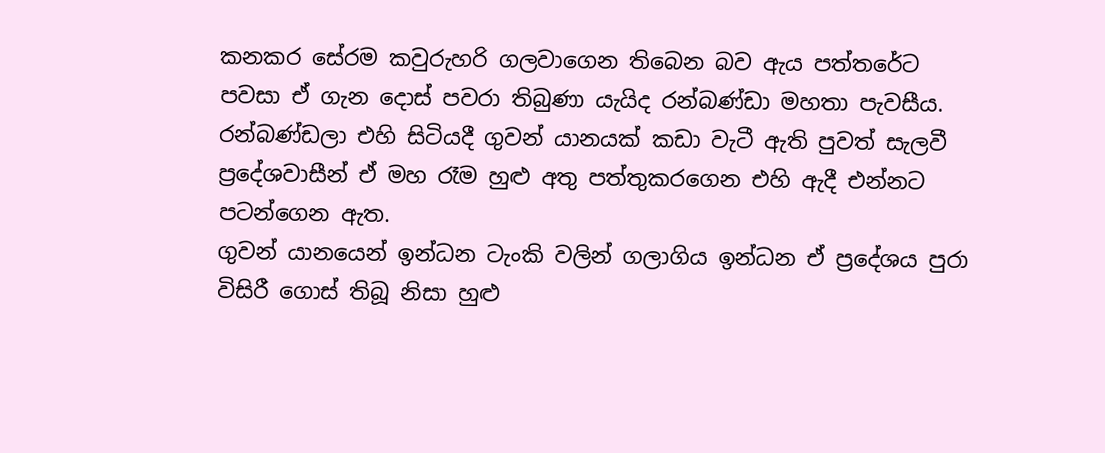කනකර සේරම කවුරුහරි ගලවාගෙන තිබෙන බව ඇය පත්තරේට පවසා ඒ ගැන දොස් පවරා තිබුණා යැයිද රන්බණ්ඩා මහතා පැවසීය.
රන්බණ්ඩලා එහි සිටියදී ගුවන් යානයක් කඩා වැටී ඇති පුවත් සැලවී ප්‍රදේශවාසීන් ඒ මහ රෑම හුළු අතු පත්තුකරගෙන එහි ඇදී එන්නට පටන්ගෙන ඇත.
ගුවන් යානයෙන් ඉන්ධන ටැංකි වලින් ගලාගිය ඉන්ධන ඒ ප්‍රදේශය පුරා විසිරී ගොස් තිබූ නිසා හුළු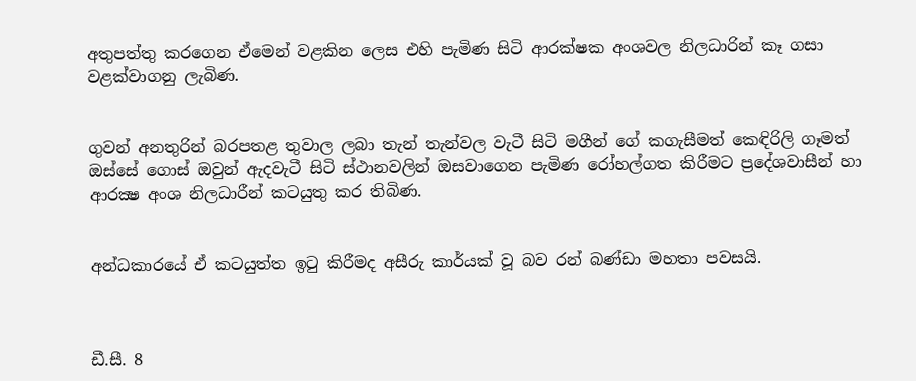අතුපත්තු කරගෙන ඒමෙන් වළකින ලෙස එහි පැමිණ සිටි ආරක්ෂක අංශවල නිලධාරින් කෑ ගසා වළක්වාගනු ලැබිණ.


ගුවන් අනතුරින් බරපතළ තුවාල ලබා තැන් තැන්වල වැටී සිටි මගීන් ගේ කගැසීමත් කෙඳිරිලි ගෑමත් ඔස්සේ ගොස් ඔවුන් ඇදවැටී සිටි ස්ථානවලින් ඔසවාගෙන පැමිණ රෝහල්ගත කිරීමට ප්‍රදේශවාසීන් හා ආරක්‍ෂ අංශ නිලධාරීන් කටයුතු කර තිබිණ.


අන්ධකාරයේ ඒ කටයුත්ත ඉටු කිරීමද අසීරු කාර්යක් වූ බව රන් බණ්ඩා මහතා පවසයි.



ඩී.සී. 8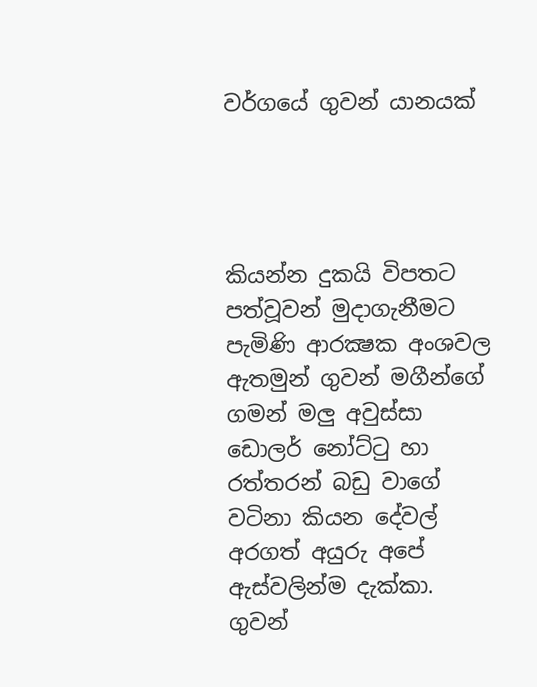වර්ගයේ ගුවන් යානයක්




කියන්න දුකයි විපතට පත්වූවන් මුදාගැනීමට පැමිණි ආරක්‍ෂක අංශවල ඇතමුන් ගුවන් මගීන්ගේ ගමන් මලු අවුස්සා ඩොලර් නෝට්ටු හා රත්තරන් බඩු වාගේ වටිනා කියන දේවල් අරගත් අයුරු අපේ ඇස්වලින්ම දැක්කා. ගුවන්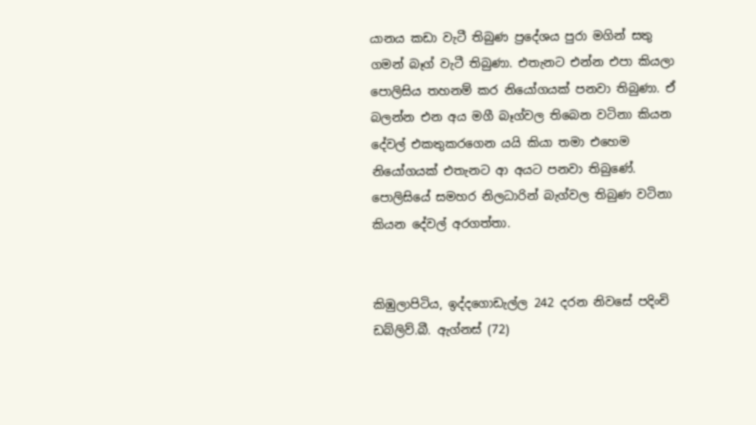යානය කඩා වැටී තිබුණ ප්‍රදේශය පුරා මගින් සතු ගමන් බෑග් වැටී තිබුණා. එතැනට එන්න එපා කියලා පොලිසිය තහනම් කර නියෝගයක් පනවා තිබුණා. ඒ බලන්න එන අය මගී බෑග්වල තිබෙන වටිනා කියන දේවල් එකතුකරගෙන යයි කියා තමා එහෙම නියෝගයක් එතැනට ආ අයට පනවා තිබුණේ. පොලිසියේ සමහර නිලධාරින් බැග්වල තිබුණ වටිනා කියන දේවල් අරගත්තා.


කිඹුලාපිටිය, ඉද්දගොඩැල්ල 242 දරන නිවසේ පදිංචි ඩබ්ලිව්.බී. ඇග්නස් (72)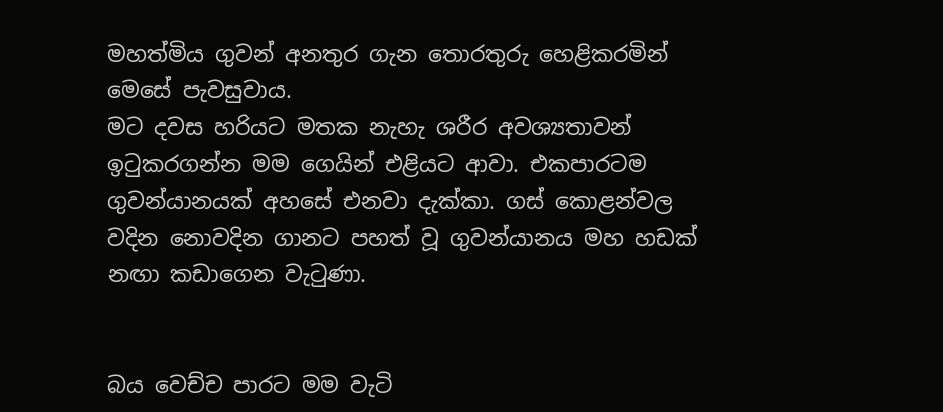මහත්මිය ගුවන් අනතුර ගැන තොරතුරු හෙළිකරමින් මෙසේ පැවසුවාය.
මට දවස හරියට මතක නැහැ ශරීර අවශ්‍යතාවන් ඉටුකරගන්න මම ගෙයින් එළියට ආවා. එකපාරටම ගුවන්යානයක් අහසේ එනවා දැක්කා. ගස් කොළන්වල වදින නොවදින ගානට පහත් වූ ගුවන්යානය මහ හඩක් නඟා කඩාගෙන වැටුණා.


බය වෙච්ච පාරට මම වැටි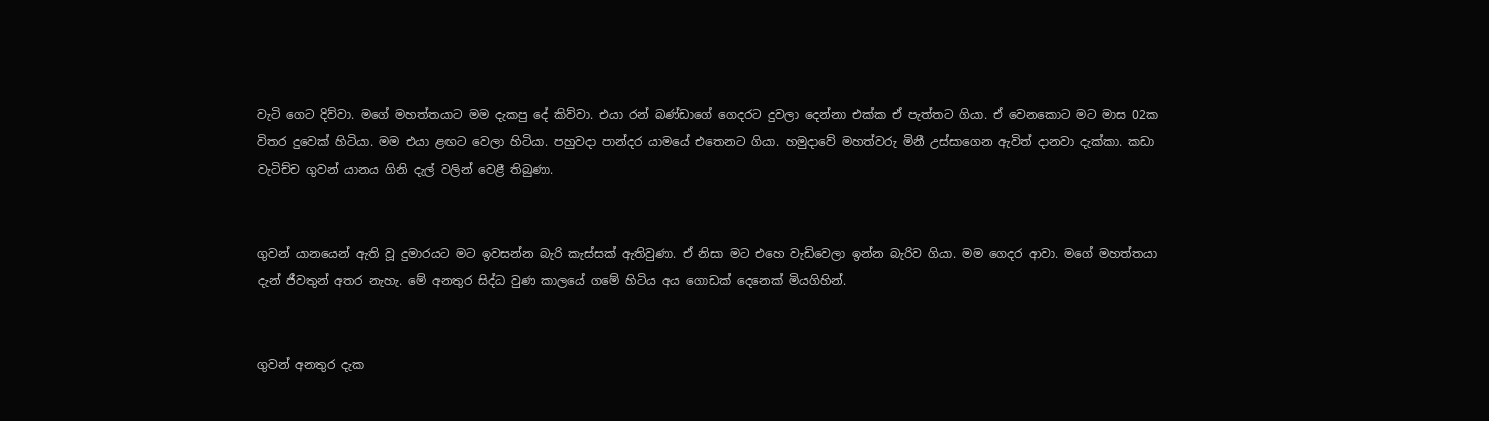වැටි ගෙට දිව්වා. මගේ මහත්තයාට මම දැකපු දේ කිව්වා. එයා රන් බණ්ඩාගේ ගෙදරට දුවලා දෙන්නා එක්ක ඒ පැත්තට ගියා. ඒ වෙනකොට මට මාස 02ක විතර දුවෙක් හිටියා. මම එයා ළඟට වෙලා හිටියා. පහුවදා පාන්දර යාමයේ එතෙනට ගියා. හමුදාවේ මහත්වරු මිනී උස්සාගෙන ඇවිත් දානවා දැක්කා. කඩා වැටිච්ච ගුවන් යානය ගිනි දැල් වලින් වෙළී තිබුණා.


ගුවන් යානයෙන් ඇති වූ දුමාරයට මට ඉවසන්න බැරි කැස්සක් ඇතිවුණා. ඒ නිසා මට එහෙ වැඩිවෙලා ඉන්න බැරිව ගියා. මම ගෙදර ආවා. මගේ මහත්තයා දැන් ජීවතුන් අතර නැහැ. මේ අනතුර සිද්ධ වුණ කාලයේ ගමේ හිටිය අය ගොඩක් දෙනෙක් මියගිහින්.


ගුවන් අනතුර දැක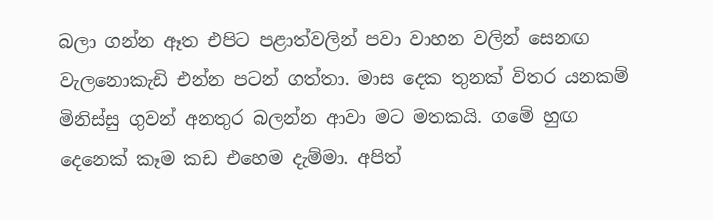බලා ගන්න ඈත එපිට පළාත්වලින් පවා වාහන වලින් සෙනඟ වැලනොකැඩි එන්න පටන් ගත්තා. මාස දෙක තුනක් විතර යනකම් මිනිස්සු ගුවන් අනතුර බලන්න ආවා මට මතකයි. ගමේ හුඟ දෙනෙක් කෑම කඩ එහෙම දැම්මා. අපිත්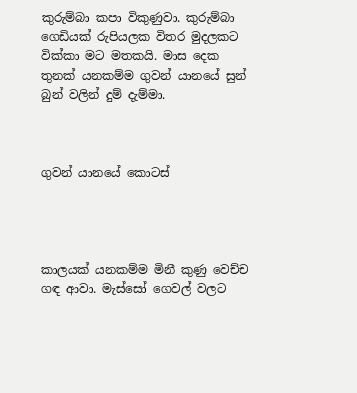කුරුම්බා කපා විකුණුවා. කුරුම්බා ගෙඩියක් රුපියලක විතර මුදලකට වික්කා මට මතකයි. මාස දෙක තුනක් යනකම්ම ගුවන් යානයේ සුන් බුන් වලින් දුම් දැම්මා.



ගුවන් යානයේ කොටස්




කාලයක් යනකම්ම මිනී කුණු වෙච්ච ගඳ ආවා. මැස්සෝ ගෙවල් වලට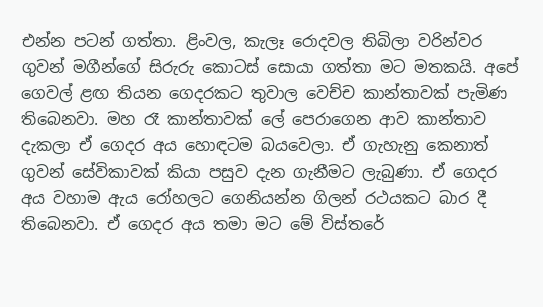එන්න පටන් ගත්තා. ළිංවල, කැලෑ රොදවල තිබිලා වරින්වර ගුවන් මගීන්ගේ සිරුරු කොටස් සොයා ගත්තා මට මතකයි. අපේ ගෙවල් ළඟ තියන ගෙදරකට තුවාල වෙච්ච කාන්තාවක් පැමිණ තිබෙනවා. මහ රෑ කාන්තාවක් ලේ පෙරාගෙන ආව කාන්තාව දැකලා ඒ ගෙදර අය හොඳටම බයවෙලා. ඒ ගැහැනු කෙනාත් ගුවන් සේවිකාවක් කියා පසුව දැන ගැනීමට ලැබුණා. ඒ ගෙදර අය වහාම ඇය රෝහලට ගෙනියන්න ගිලන් රථයකට බාර දී තිබෙනවා. ඒ ගෙදර අය තමා මට මේ විස්තරේ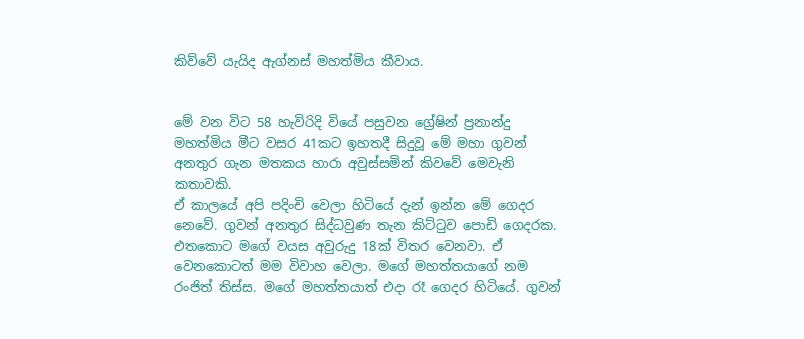කිව්වේ යැයිද ඇග්නස් මහත්මිය කීවාය.


මේ වන විට 58 හැවිරිදි වියේ පසුවන ග්‍රේෂින් ප්‍රනාන්දු මහත්මිය මීට වසර 41කට ඉහතදී සිදුවූ මේ මහා ගුවන් අනතුර ගැන මතකය හාරා අවුස්සමින් කිවවේ මෙවැනි කතාවකි.
ඒ කාලයේ අපි පදිංචි වෙලා හිටියේ දැන් ඉන්න මේ ගෙදර නෙවේ. ගුවන් අනතුර සිද්ධවුණ තැන කිට්ටුව පොඩි ගෙදරක. එතකොට මගේ වයස අවුරුදු 18ක් විතර වෙනවා. ඒ වෙනකොටත් මම විවාහ වෙලා. මගේ මහත්තයාගේ නම රංජිත් තිස්ස. මගේ මහත්තයාත් එදා රෑ ගෙදර හිටියේ. ගුවන්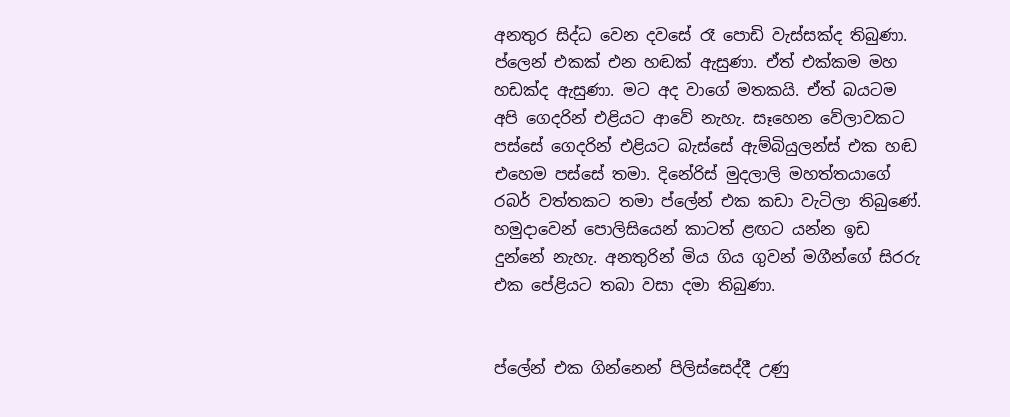අනතුර සිද්ධ වෙන දවසේ රෑ පොඩි වැස්සක්ද තිබුණා.
ප්ලෙන් එකක් එන හඬක් ඇසුණා. ඒත් එක්කම මහ හඩක්ද ඇසුණා. මට අද වාගේ මතකයි. ඒත් බයටම අපි ගෙදරින් එළියට ආවේ නැහැ. සෑහෙන වේලාවකට පස්සේ ගෙදරින් එළියට බැස්සේ ඇම්බියුලන්ස් එක හඬ එහෙම පස්සේ තමා. දිනේරිස් මුදලාලි මහත්තයාගේ රබර් වත්තකට තමා ප්ලේන් එක කඩා වැටිලා තිබුණේ. හමුදාවෙන් පොලිසියෙන් කාටත් ළඟට යන්න ඉඩ දුන්නේ නැහැ. අනතුරින් මිය ගිය ගුවන් මගීන්ගේ සිරරු එක පේළියට තබා වසා දමා තිබුණා.


ප්ලේන් එක ගින්නෙන් පිලිස්සෙද්දී උණු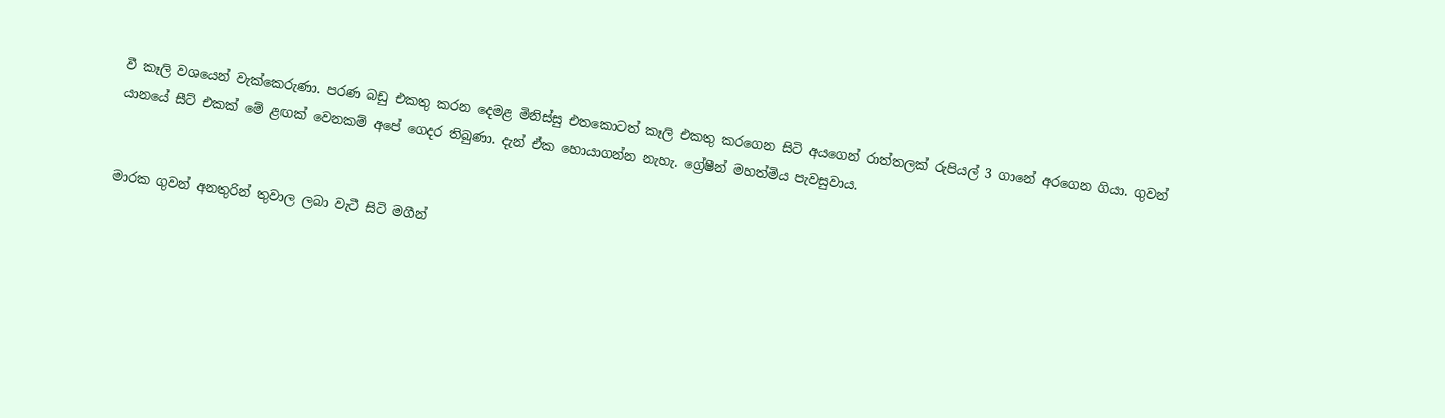වී කෑලි වශයෙන් වැක්කෙරුණා. පරණ බඩු එකතු කරන දෙමළ මිනිස්සු එතකොටත් කෑලි එකතු කරගෙන සිටි අයගෙන් රාත්තලක් රුපියල් 3 ගානේ අරගෙන ගියා. ගුවන් යානයේ සීට් එකක් මේ ළඟක් වෙනකම් අපේ ගෙදර තිබුණා. දැන් ඒක හොයාගන්න නැහැ. ග්‍රේෂීන් මහත්මිය පැවසුවාය.


මාරක ගුවන් අනතුරින් තුවාල ලබා වැටී සිටි මගීන්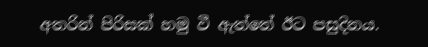අතරින් පිරිසක් හමු වී ඇත්තේ ඊට පසුදිනය.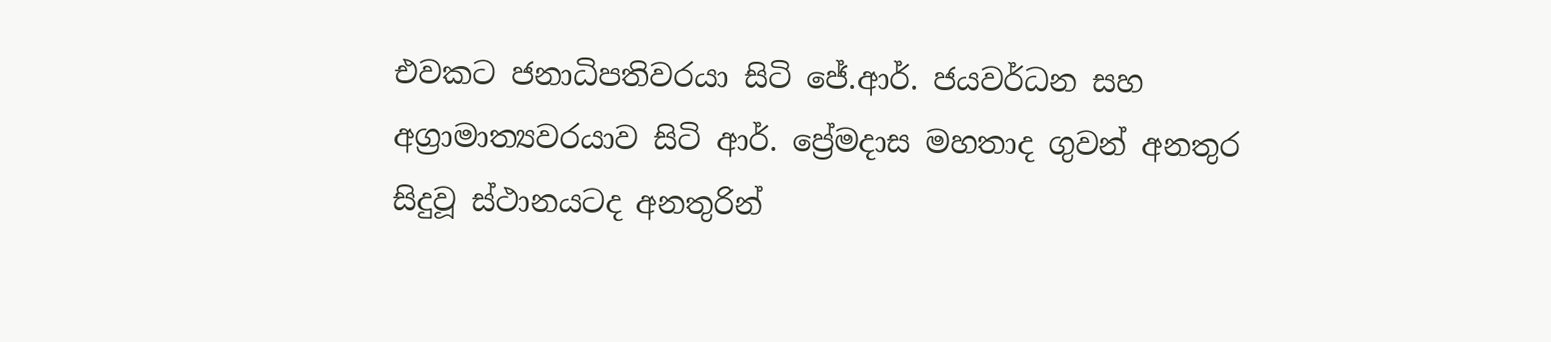එවකට ජනාධිපතිවරයා සිටි ජේ.ආර්. ජයවර්ධන සහ අග්‍රාමාත්‍යවරයාව සිටි ආර්. ප්‍රේමදාස මහතාද ගුවන් අනතුර සිදුවූ ස්ථානයටද අනතුරින්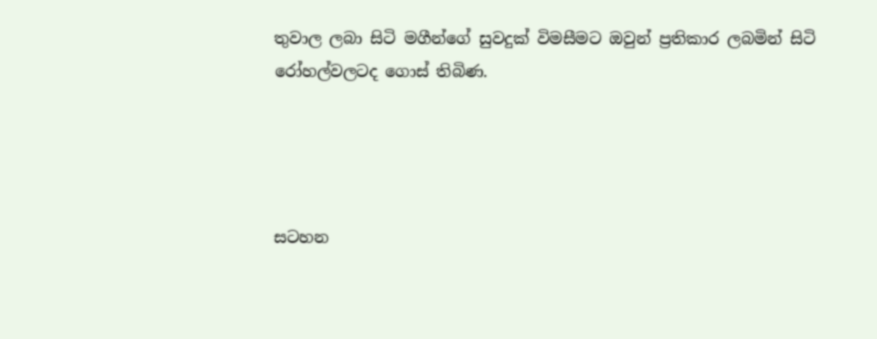තුවාල ලබා සිටි මගීන්ගේ සුවදුක් විමසීමට ඔවුන් ප්‍රතිකාර ලබමින් සිටි රෝහල්වලටද ගොස් තිබිණ.




සටහන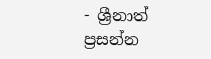- ශ්‍රීනාත් ප්‍රසන්න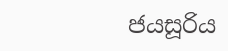ජයසූරිය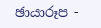ඡායාරූප -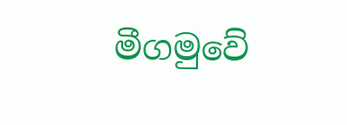මීගමුවේ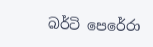බර්ටි පෙරේරා